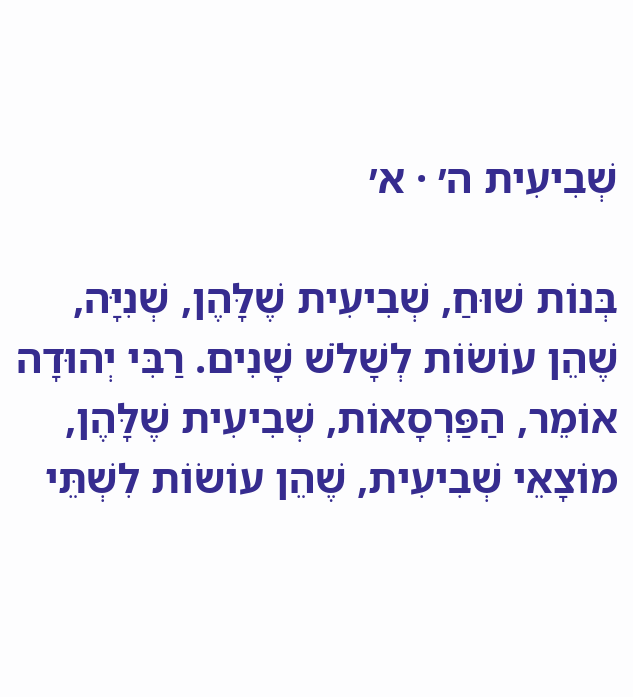שְׁבִיעִית ה׳ · א׳

בְּנוֹת שׁוּחַ, שְׁבִיעִית שֶׁלָּהֶן, שְׁנִיָּה, שֶׁהֵן עוֹשׂוֹת לְשָׁלֹשׁ שָׁנִים. רַבִּי יְהוּדָה אוֹמֵר, הַפַּרְסָאוֹת, שְׁבִיעִית שֶׁלָּהֶן, מוֹצָאֵי שְׁבִיעִית, שֶׁהֵן עוֹשׂוֹת לִשְׁתֵּי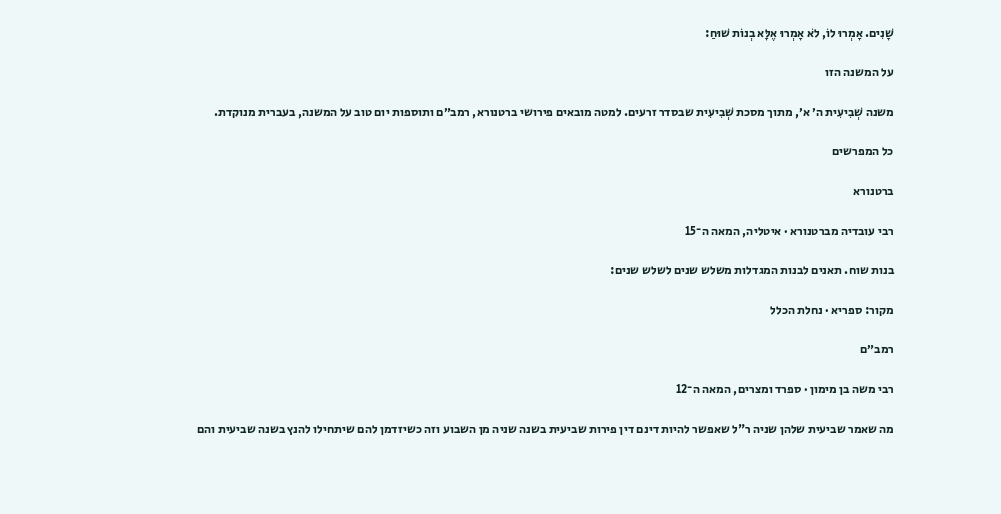שָׁנִים. אָמְרוּ לוֹ, לֹא אָמְרוּ אֶלָּא בְנוֹת שׁוּחַ:

על המשנה הזו

משנה שְׁבִיעִית ה׳ א׳, מתוך מסכת שְׁבִיעִית שבסדר זרעים. למטה מובאים פירושי ברטנורא, רמב״ם ותוספות יום טוב על המשנה, בעברית מנוקדת.

כל המפרשים

ברטנורא

רבי עובדיה מברטנורא · איטליה, המאה ה־15

בנות שוח. תאנים לבנות המגדלות משלש שנים לשלש שנים:

מקור: ספריא · נחלת הכלל

רמב״ם

רבי משה בן מימון · ספרד ומצרים, המאה ה־12

מה שאמר שביעית שלהן שניה ר"ל שאפשר להיות דינם דין פירות שביעית בשנה שניה מן השבוע וזה כשיזדמן להם שיתחילו להנץ בשנה שביעית והם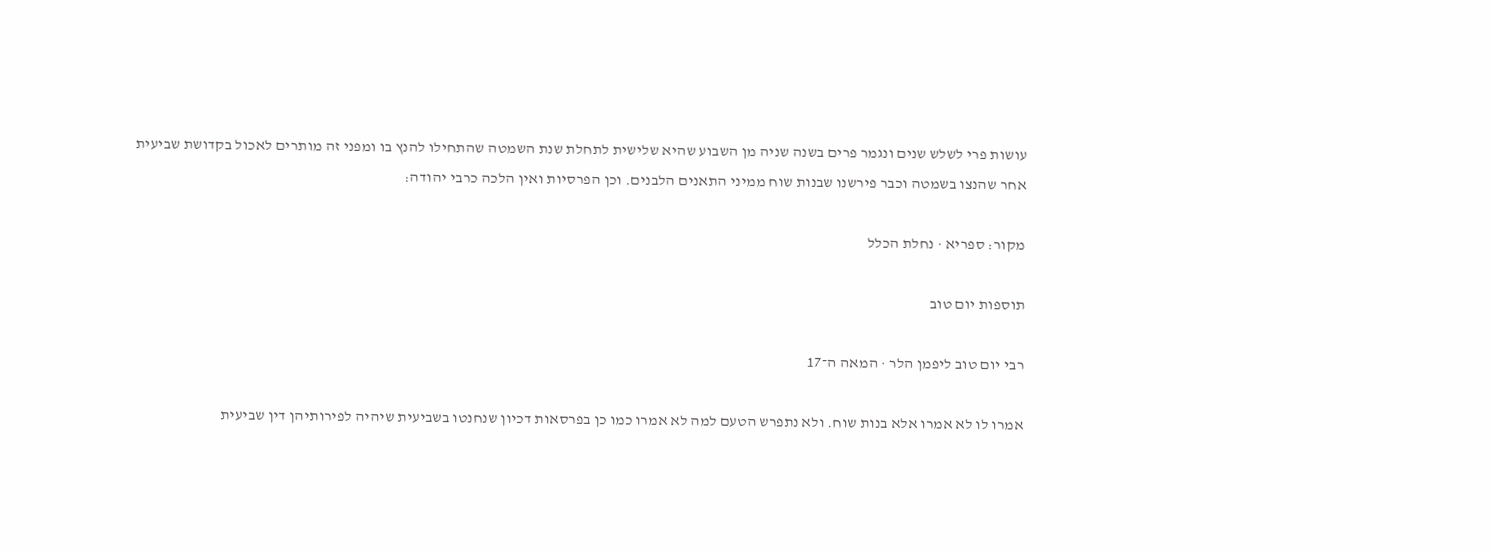עושות פרי לשלש שנים ונגמר פרים בשנה שניה מן השבוע שהיא שלישית לתחלת שנת השמטה שהתחילו להנץ בו ומפני זה מותרים לאכול בקדושת שביעית אחר שהנצו בשמטה וכבר פירשנו שבנות שוח ממיני התאנים הלבנים. וכן הפרסיות ואין הלכה כרבי יהודה:

מקור: ספריא · נחלת הכלל

תוספות יום טוב

רבי יום טוב ליפמן הלר · המאה ה־17

אמרו לו לא אמרו אלא בנות שוח. ולא נתפרש הטעם למה לא אמרו כמו כן בפרסאות דכיון שנחנטו בשביעית שיהיה לפירותיהן דין שביעית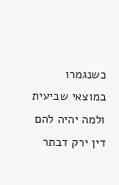כשנגמרו במוצאי שביעית ולמה יהיה להם דין ירק דבתר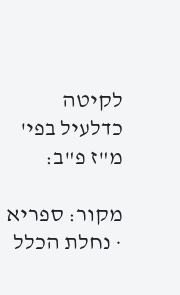לקיטה כדלעיל בפי' מ"ז פ"ב:

מקור: ספריא · נחלת הכלל